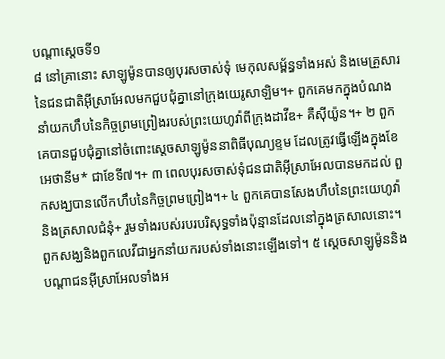បណ្ដាស្ដេចទី១
៨ នៅគ្រានោះ សាឡូម៉ូនបានឲ្យបុរសចាស់ទុំ មេកុលសម្ព័ន្ធទាំងអស់ និងមេគ្រួសារនៃជនជាតិអ៊ីស្រាអែលមកជួបជុំគ្នានៅក្រុងយេរូសាឡិម។+ ពួកគេមកក្នុងបំណងនាំយកហឹបនៃកិច្ចព្រមព្រៀងរបស់ព្រះយេហូវ៉ាពីក្រុងដាវីឌ+ គឺស៊ីយ៉ូន។+ ២ ពួកគេបានជួបជុំគ្នានៅចំពោះស្ដេចសាឡូម៉ូននាពិធីបុណ្យខ្ទម ដែលត្រូវធ្វើឡើងក្នុងខែអេថានីម* ជាខែទី៧។+ ៣ ពេលបុរសចាស់ទុំជនជាតិអ៊ីស្រាអែលបានមកដល់ ពួកសង្ឃបានលើកហឹបនៃកិច្ចព្រមព្រៀង។+ ៤ ពួកគេបានសែងហឹបនៃព្រះយេហូវ៉ា និងត្រសាលជំនុំ+ រួមទាំងរបស់របរបរិសុទ្ធទាំងប៉ុន្មានដែលនៅក្នុងត្រសាលនោះ។ ពួកសង្ឃនិងពួកលេវីជាអ្នកនាំយករបស់ទាំងនោះឡើងទៅ។ ៥ ស្ដេចសាឡូម៉ូននិងបណ្ដាជនអ៊ីស្រាអែលទាំងអ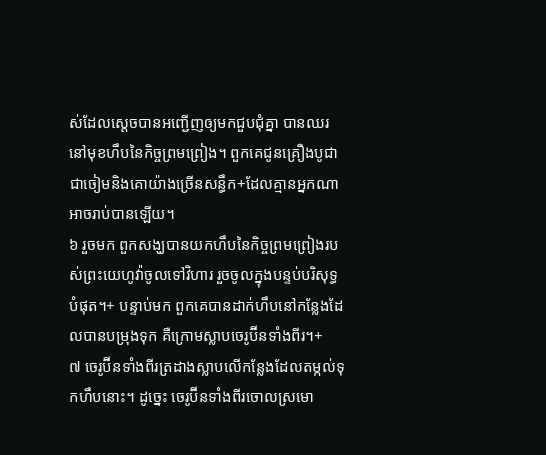ស់ដែលស្ដេចបានអញ្ជើញឲ្យមកជួបជុំគ្នា បានឈរនៅមុខហឹបនៃកិច្ចព្រមព្រៀង។ ពួកគេជូនគ្រឿងបូជាជាចៀមនិងគោយ៉ាងច្រើនសន្ធឹក+ដែលគ្មានអ្នកណាអាចរាប់បានឡើយ។
៦ រួចមក ពួកសង្ឃបានយកហឹបនៃកិច្ចព្រមព្រៀងរបស់ព្រះយេហូវ៉ាចូលទៅវិហារ រួចចូលក្នុងបន្ទប់បរិសុទ្ធបំផុត។+ បន្ទាប់មក ពួកគេបានដាក់ហឹបនៅកន្លែងដែលបានបម្រុងទុក គឺក្រោមស្លាបចេរូប៊ីនទាំងពីរ។+
៧ ចេរូប៊ីនទាំងពីរត្រដាងស្លាបលើកន្លែងដែលតម្កល់ទុកហឹបនោះ។ ដូច្នេះ ចេរូប៊ីនទាំងពីរចោលស្រមោ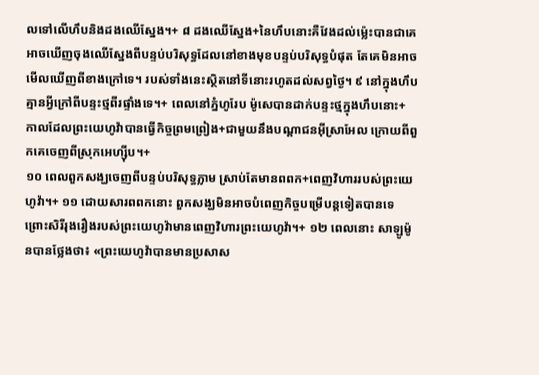លទៅលើហឹបនិងដងឈើស្នែង។+ ៨ ដងឈើស្នែង+នៃហឹបនោះគឺវែងដល់ម្ល៉េះបានជាគេអាចឃើញចុងឈើស្នែងពីបន្ទប់បរិសុទ្ធដែលនៅខាងមុខបន្ទប់បរិសុទ្ធបំផុត តែគេមិនអាចមើលឃើញពីខាងក្រៅទេ។ របស់ទាំងនេះស្ថិតនៅទីនោះរហូតដល់សព្វថ្ងៃ។ ៩ នៅក្នុងហឹបគ្មានអ្វីក្រៅពីបន្ទះថ្មពីរផ្ទាំងទេ។+ ពេលនៅភ្នំហូរែប ម៉ូសេបានដាក់បន្ទះថ្មក្នុងហឹបនោះ+ កាលដែលព្រះយេហូវ៉ាបានធ្វើកិច្ចព្រមព្រៀង+ជាមួយនឹងបណ្ដាជនអ៊ីស្រាអែល ក្រោយពីពួកគេចេញពីស្រុកអេហ្ស៊ីប។+
១០ ពេលពួកសង្ឃចេញពីបន្ទប់បរិសុទ្ធភ្លាម ស្រាប់តែមានពពក+ពេញវិហាររបស់ព្រះយេហូវ៉ា។+ ១១ ដោយសារពពកនោះ ពួកសង្ឃមិនអាចបំពេញកិច្ចបម្រើបន្តទៀតបានទេ ព្រោះសិរីរុងរឿងរបស់ព្រះយេហូវ៉ាមានពេញវិហារព្រះយេហូវ៉ា។+ ១២ ពេលនោះ សាឡូម៉ូនបានថ្លែងថា៖ «ព្រះយេហូវ៉ាបានមានប្រសាស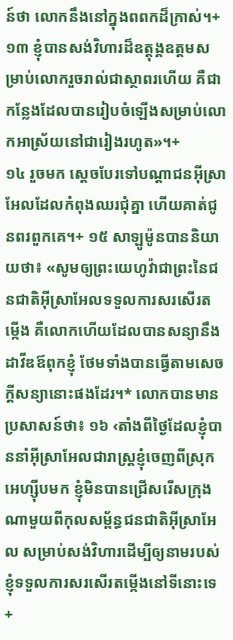ន៍ថា លោកនឹងនៅក្នុងពពកដ៏ក្រាស់។+ ១៣ ខ្ញុំបានសង់វិហារដ៏ឧត្តុង្គឧត្តមសម្រាប់លោករួចរាល់ជាស្ថាពរហើយ គឺជាកន្លែងដែលបានរៀបចំឡើងសម្រាប់លោកអាស្រ័យនៅជារៀងរហូត»។+
១៤ រួចមក ស្ដេចបែរទៅបណ្ដាជនអ៊ីស្រាអែលដែលកំពុងឈរជុំគ្នា ហើយគាត់ជូនពរពួកគេ។+ ១៥ សាឡូម៉ូនបាននិយាយថា៖ «សូមឲ្យព្រះយេហូវ៉ាជាព្រះនៃជនជាតិអ៊ីស្រាអែលទទួលការសរសើរតម្កើង គឺលោកហើយដែលបានសន្យានឹងដាវីឌឪពុកខ្ញុំ ថែមទាំងបានធ្វើតាមសេចក្ដីសន្យានោះផងដែរ។* លោកបានមានប្រសាសន៍ថា៖ ១៦ ‹តាំងពីថ្ងៃដែលខ្ញុំបាននាំអ៊ីស្រាអែលជារាស្ត្រខ្ញុំចេញពីស្រុកអេហ្ស៊ីបមក ខ្ញុំមិនបានជ្រើសរើសក្រុងណាមួយពីកុលសម្ព័ន្ធជនជាតិអ៊ីស្រាអែល សម្រាប់សង់វិហារដើម្បីឲ្យនាមរបស់ខ្ញុំទទួលការសរសើរតម្កើងនៅទីនោះទេ+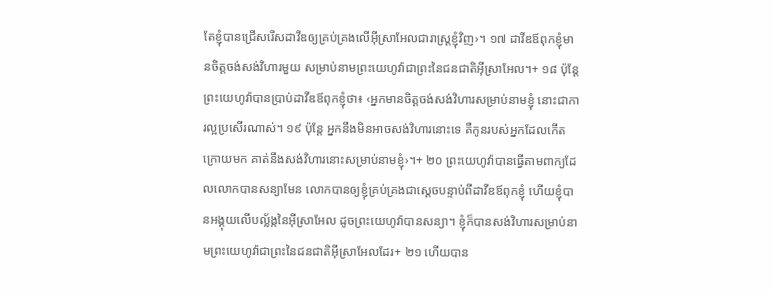តែខ្ញុំបានជ្រើសរើសដាវីឌឲ្យគ្រប់គ្រងលើអ៊ីស្រាអែលជារាស្ត្រខ្ញុំវិញ›។ ១៧ ដាវីឌឪពុកខ្ញុំមានចិត្តចង់សង់វិហារមួយ សម្រាប់នាមព្រះយេហូវ៉ាជាព្រះនៃជនជាតិអ៊ីស្រាអែល។+ ១៨ ប៉ុន្តែ ព្រះយេហូវ៉ាបានប្រាប់ដាវីឌឪពុកខ្ញុំថា៖ ‹អ្នកមានចិត្តចង់សង់វិហារសម្រាប់នាមខ្ញុំ នោះជាការល្អប្រសើរណាស់។ ១៩ ប៉ុន្តែ អ្នកនឹងមិនអាចសង់វិហារនោះទេ គឺកូនរបស់អ្នកដែលកើតក្រោយមក គាត់នឹងសង់វិហារនោះសម្រាប់នាមខ្ញុំ›។+ ២០ ព្រះយេហូវ៉ាបានធ្វើតាមពាក្យដែលលោកបានសន្យាមែន លោកបានឲ្យខ្ញុំគ្រប់គ្រងជាស្ដេចបន្ទាប់ពីដាវីឌឪពុកខ្ញុំ ហើយខ្ញុំបានអង្គុយលើបល្ល័ង្កនៃអ៊ីស្រាអែល ដូចព្រះយេហូវ៉ាបានសន្យា។ ខ្ញុំក៏បានសង់វិហារសម្រាប់នាមព្រះយេហូវ៉ាជាព្រះនៃជនជាតិអ៊ីស្រាអែលដែរ+ ២១ ហើយបាន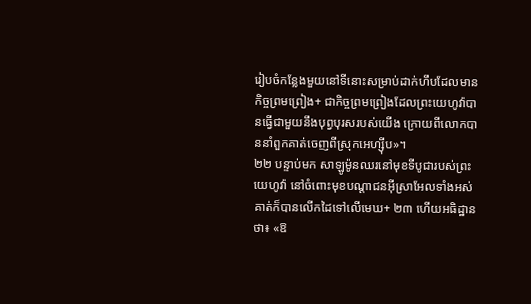រៀបចំកន្លែងមួយនៅទីនោះសម្រាប់ដាក់ហឹបដែលមានកិច្ចព្រមព្រៀង+ ជាកិច្ចព្រមព្រៀងដែលព្រះយេហូវ៉ាបានធ្វើជាមួយនឹងបុព្វបុរសរបស់យើង ក្រោយពីលោកបាននាំពួកគាត់ចេញពីស្រុកអេហ្ស៊ីប»។
២២ បន្ទាប់មក សាឡូម៉ូនឈរនៅមុខទីបូជារបស់ព្រះយេហូវ៉ា នៅចំពោះមុខបណ្ដាជនអ៊ីស្រាអែលទាំងអស់ គាត់ក៏បានលើកដៃទៅលើមេឃ+ ២៣ ហើយអធិដ្ឋានថា៖ «ឱ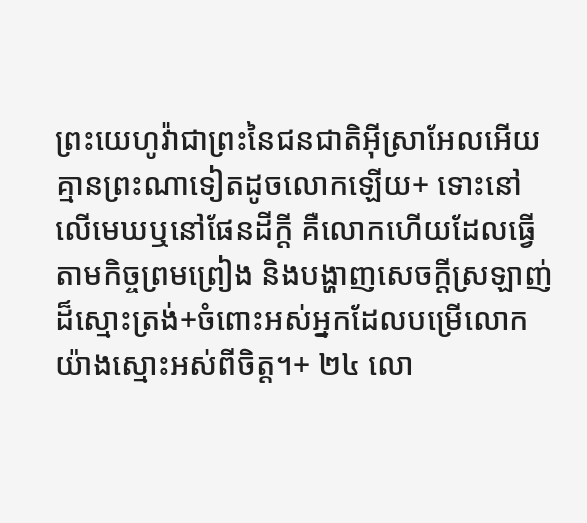ព្រះយេហូវ៉ាជាព្រះនៃជនជាតិអ៊ីស្រាអែលអើយ គ្មានព្រះណាទៀតដូចលោកឡើយ+ ទោះនៅលើមេឃឬនៅផែនដីក្ដី គឺលោកហើយដែលធ្វើតាមកិច្ចព្រមព្រៀង និងបង្ហាញសេចក្ដីស្រឡាញ់ដ៏ស្មោះត្រង់+ចំពោះអស់អ្នកដែលបម្រើលោកយ៉ាងស្មោះអស់ពីចិត្ត។+ ២៤ លោ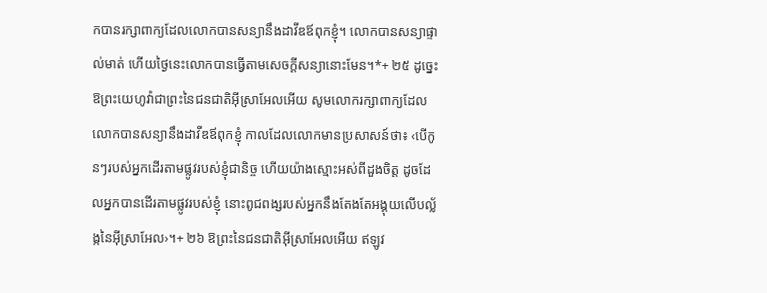កបានរក្សាពាក្យដែលលោកបានសន្យានឹងដាវីឌឪពុកខ្ញុំ។ លោកបានសន្យាផ្ទាល់មាត់ ហើយថ្ងៃនេះលោកបានធ្វើតាមសេចក្ដីសន្យានោះមែន។*+ ២៥ ដូច្នេះ ឱព្រះយេហូវ៉ាជាព្រះនៃជនជាតិអ៊ីស្រាអែលអើយ សូមលោករក្សាពាក្យដែលលោកបានសន្យានឹងដាវីឌឪពុកខ្ញុំ កាលដែលលោកមានប្រសាសន៍ថា៖ ‹បើកូនៗរបស់អ្នកដើរតាមផ្លូវរបស់ខ្ញុំជានិច្ច ហើយយ៉ាងស្មោះអស់ពីដួងចិត្ត ដូចដែលអ្នកបានដើរតាមផ្លូវរបស់ខ្ញុំ នោះពូជពង្សរបស់អ្នកនឹងតែងតែអង្គុយលើបល្ល័ង្កនៃអ៊ីស្រាអែល›។+ ២៦ ឱព្រះនៃជនជាតិអ៊ីស្រាអែលអើយ ឥឡូវ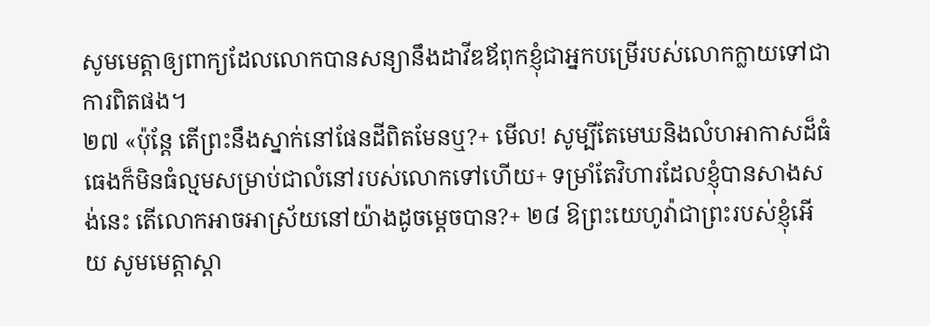សូមមេត្តាឲ្យពាក្យដែលលោកបានសន្យានឹងដាវីឌឪពុកខ្ញុំជាអ្នកបម្រើរបស់លោកក្លាយទៅជាការពិតផង។
២៧ «ប៉ុន្តែ តើព្រះនឹងស្នាក់នៅផែនដីពិតមែនឬ?+ មើល! សូម្បីតែមេឃនិងលំហអាកាសដ៏ធំធេងក៏មិនធំល្មមសម្រាប់ជាលំនៅរបស់លោកទៅហើយ+ ទម្រាំតែវិហារដែលខ្ញុំបានសាងសង់នេះ តើលោកអាចអាស្រ័យនៅយ៉ាងដូចម្ដេចបាន?+ ២៨ ឱព្រះយេហូវ៉ាជាព្រះរបស់ខ្ញុំអើយ សូមមេត្តាស្ដា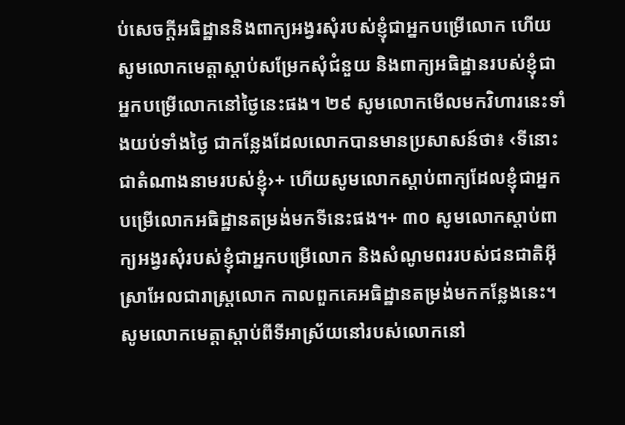ប់សេចក្ដីអធិដ្ឋាននិងពាក្យអង្វរសុំរបស់ខ្ញុំជាអ្នកបម្រើលោក ហើយសូមលោកមេត្តាស្ដាប់សម្រែកសុំជំនួយ និងពាក្យអធិដ្ឋានរបស់ខ្ញុំជាអ្នកបម្រើលោកនៅថ្ងៃនេះផង។ ២៩ សូមលោកមើលមកវិហារនេះទាំងយប់ទាំងថ្ងៃ ជាកន្លែងដែលលោកបានមានប្រសាសន៍ថា៖ ‹ទីនោះជាតំណាងនាមរបស់ខ្ញុំ›+ ហើយសូមលោកស្ដាប់ពាក្យដែលខ្ញុំជាអ្នកបម្រើលោកអធិដ្ឋានតម្រង់មកទីនេះផង។+ ៣០ សូមលោកស្ដាប់ពាក្យអង្វរសុំរបស់ខ្ញុំជាអ្នកបម្រើលោក និងសំណូមពររបស់ជនជាតិអ៊ីស្រាអែលជារាស្ត្រលោក កាលពួកគេអធិដ្ឋានតម្រង់មកកន្លែងនេះ។ សូមលោកមេត្តាស្ដាប់ពីទីអាស្រ័យនៅរបស់លោកនៅ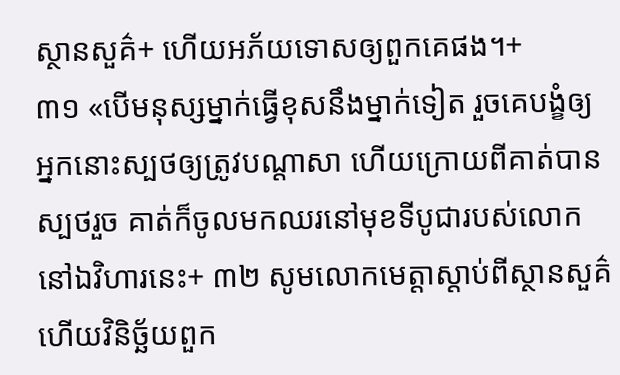ស្ថានសួគ៌+ ហើយអភ័យទោសឲ្យពួកគេផង។+
៣១ «បើមនុស្សម្នាក់ធ្វើខុសនឹងម្នាក់ទៀត រួចគេបង្ខំឲ្យអ្នកនោះស្បថឲ្យត្រូវបណ្ដាសា ហើយក្រោយពីគាត់បានស្បថរួច គាត់ក៏ចូលមកឈរនៅមុខទីបូជារបស់លោកនៅឯវិហារនេះ+ ៣២ សូមលោកមេត្តាស្ដាប់ពីស្ថានសួគ៌ ហើយវិនិច្ឆ័យពួក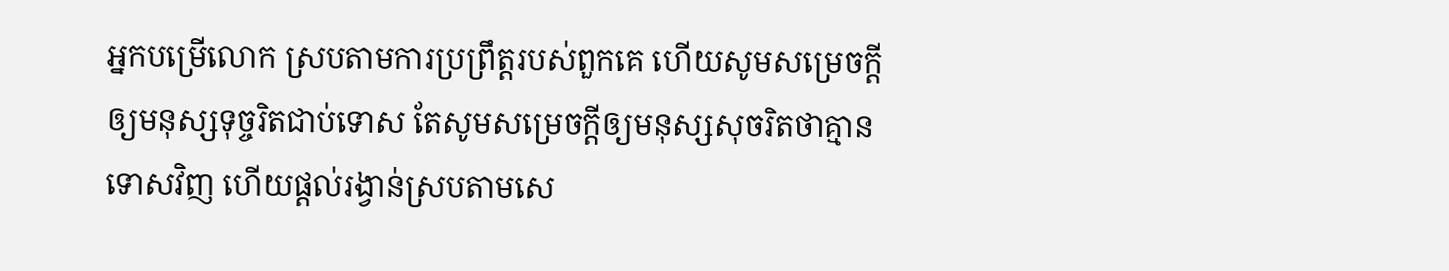អ្នកបម្រើលោក ស្របតាមការប្រព្រឹត្តរបស់ពួកគេ ហើយសូមសម្រេចក្ដីឲ្យមនុស្សទុច្ចរិតជាប់ទោស តែសូមសម្រេចក្ដីឲ្យមនុស្សសុចរិតថាគ្មានទោសវិញ ហើយផ្ដល់រង្វាន់ស្របតាមសេ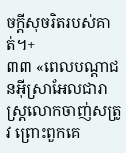ចក្ដីសុចរិតរបស់គាត់។+
៣៣ «ពេលបណ្ដាជនអ៊ីស្រាអែលជារាស្ត្រលោកចាញ់សត្រូវ ព្រោះពួកគេ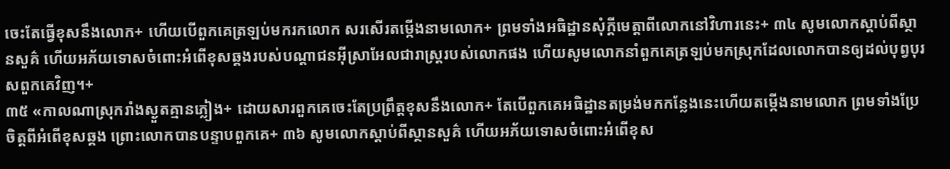ចេះតែធ្វើខុសនឹងលោក+ ហើយបើពួកគេត្រឡប់មករកលោក សរសើរតម្កើងនាមលោក+ ព្រមទាំងអធិដ្ឋានសុំក្ដីមេត្តាពីលោកនៅវិហារនេះ+ ៣៤ សូមលោកស្ដាប់ពីស្ថានសួគ៌ ហើយអភ័យទោសចំពោះអំពើខុសឆ្គងរបស់បណ្ដាជនអ៊ីស្រាអែលជារាស្ត្ររបស់លោកផង ហើយសូមលោកនាំពួកគេត្រឡប់មកស្រុកដែលលោកបានឲ្យដល់បុព្វបុរសពួកគេវិញ។+
៣៥ «កាលណាស្រុករាំងស្ងួតគ្មានភ្លៀង+ ដោយសារពួកគេចេះតែប្រព្រឹត្តខុសនឹងលោក+ តែបើពួកគេអធិដ្ឋានតម្រង់មកកន្លែងនេះហើយតម្កើងនាមលោក ព្រមទាំងប្រែចិត្តពីអំពើខុសឆ្គង ព្រោះលោកបានបន្ទាបពួកគេ+ ៣៦ សូមលោកស្ដាប់ពីស្ថានសួគ៌ ហើយអភ័យទោសចំពោះអំពើខុស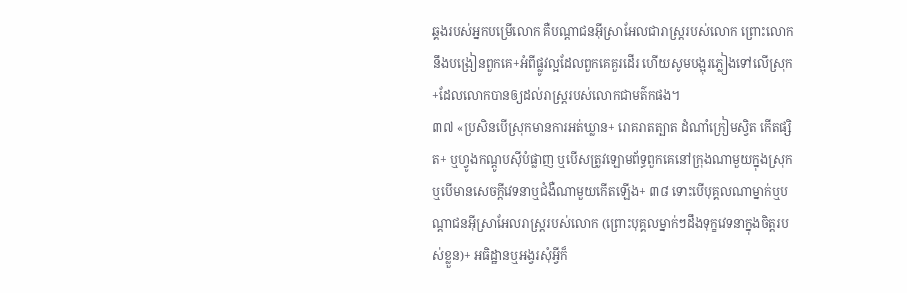ឆ្គងរបស់អ្នកបម្រើលោក គឺបណ្ដាជនអ៊ីស្រាអែលជារាស្ត្ររបស់លោក ព្រោះលោកនឹងបង្រៀនពួកគេ+អំពីផ្លូវល្អដែលពួកគេគួរដើរ ហើយសូមបង្អុរភ្លៀងទៅលើស្រុក+ដែលលោកបានឲ្យដល់រាស្ត្ររបស់លោកជាមត៌កផង។
៣៧ «ប្រសិនបើស្រុកមានការអត់ឃ្លាន+ រោគរាតត្បាត ដំណាំក្រៀមស្វិត កើតផ្សិត+ ឬហ្វូងកណ្ដូបស៊ីបំផ្លាញ ឬបើសត្រូវឡោមព័ទ្ធពួកគេនៅក្រុងណាមួយក្នុងស្រុក ឬបើមានសេចក្ដីវេទនាឬជំងឺណាមួយកើតឡើង+ ៣៨ ទោះបើបុគ្គលណាម្នាក់ឬបណ្ដាជនអ៊ីស្រាអែលរាស្ត្ររបស់លោក (ព្រោះបុគ្គលម្នាក់ៗដឹងទុក្ខវេទនាក្នុងចិត្តរបស់ខ្លួន)+ អធិដ្ឋានឬអង្វរសុំអ្វីក៏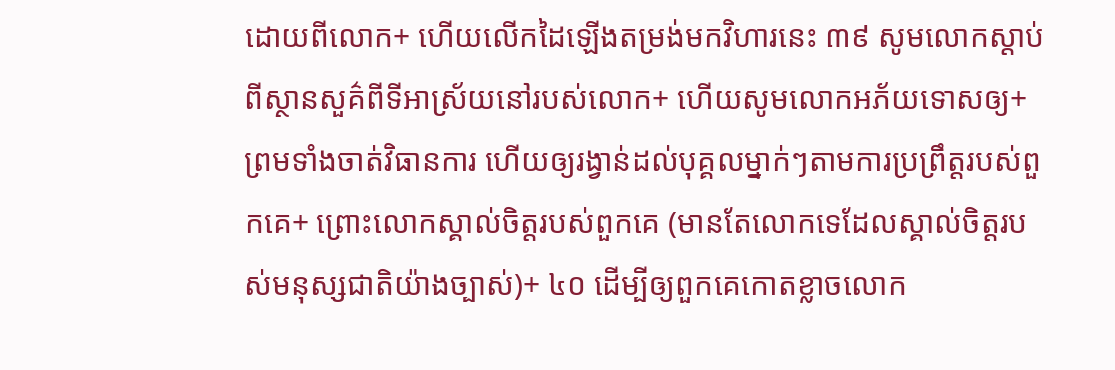ដោយពីលោក+ ហើយលើកដៃឡើងតម្រង់មកវិហារនេះ ៣៩ សូមលោកស្ដាប់ពីស្ថានសួគ៌ពីទីអាស្រ័យនៅរបស់លោក+ ហើយសូមលោកអភ័យទោសឲ្យ+ ព្រមទាំងចាត់វិធានការ ហើយឲ្យរង្វាន់ដល់បុគ្គលម្នាក់ៗតាមការប្រព្រឹត្តរបស់ពួកគេ+ ព្រោះលោកស្គាល់ចិត្តរបស់ពួកគេ (មានតែលោកទេដែលស្គាល់ចិត្តរបស់មនុស្សជាតិយ៉ាងច្បាស់)+ ៤០ ដើម្បីឲ្យពួកគេកោតខ្លាចលោក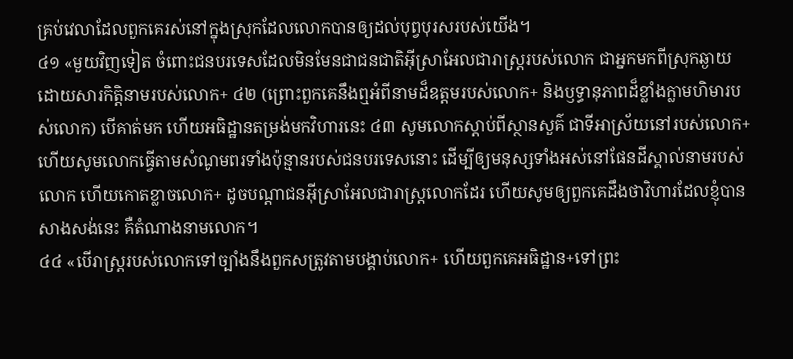គ្រប់វេលាដែលពួកគេរស់នៅក្នុងស្រុកដែលលោកបានឲ្យដល់បុព្វបុរសរបស់យើង។
៤១ «មួយវិញទៀត ចំពោះជនបរទេសដែលមិនមែនជាជនជាតិអ៊ីស្រាអែលជារាស្ត្ររបស់លោក ជាអ្នកមកពីស្រុកឆ្ងាយ ដោយសារកិត្តិនាមរបស់លោក+ ៤២ (ព្រោះពួកគេនឹងឮអំពីនាមដ៏ឧត្ដមរបស់លោក+ និងឫទ្ធានុភាពដ៏ខ្លាំងក្លាមហិមារបស់លោក) បើគាត់មក ហើយអធិដ្ឋានតម្រង់មកវិហារនេះ ៤៣ សូមលោកស្ដាប់ពីស្ថានសួគ៌ ជាទីអាស្រ័យនៅរបស់លោក+ ហើយសូមលោកធ្វើតាមសំណូមពរទាំងប៉ុន្មានរបស់ជនបរទេសនោះ ដើម្បីឲ្យមនុស្សទាំងអស់នៅផែនដីស្គាល់នាមរបស់លោក ហើយកោតខ្លាចលោក+ ដូចបណ្ដាជនអ៊ីស្រាអែលជារាស្ត្រលោកដែរ ហើយសូមឲ្យពួកគេដឹងថាវិហារដែលខ្ញុំបានសាងសង់នេះ គឺតំណាងនាមលោក។
៤៤ «បើរាស្ត្ររបស់លោកទៅច្បាំងនឹងពួកសត្រូវតាមបង្គាប់លោក+ ហើយពួកគេអធិដ្ឋាន+ទៅព្រះ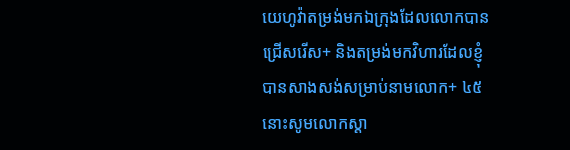យេហូវ៉ាតម្រង់មកឯក្រុងដែលលោកបានជ្រើសរើស+ និងតម្រង់មកវិហារដែលខ្ញុំបានសាងសង់សម្រាប់នាមលោក+ ៤៥ នោះសូមលោកស្ដា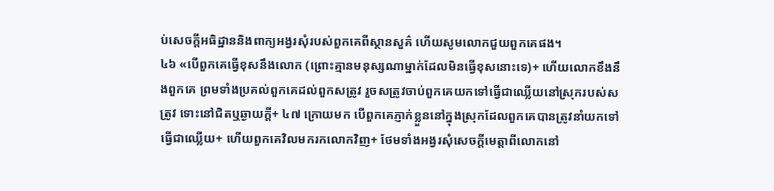ប់សេចក្ដីអធិដ្ឋាននិងពាក្យអង្វរសុំរបស់ពួកគេពីស្ថានសួគ៌ ហើយសូមលោកជួយពួកគេផង។
៤៦ «បើពួកគេធ្វើខុសនឹងលោក (ព្រោះគ្មានមនុស្សណាម្នាក់ដែលមិនធ្វើខុសនោះទេ)+ ហើយលោកខឹងនឹងពួកគេ ព្រមទាំងប្រគល់ពួកគេដល់ពួកសត្រូវ រួចសត្រូវចាប់ពួកគេយកទៅធ្វើជាឈ្លើយនៅស្រុករបស់សត្រូវ ទោះនៅជិតឬឆ្ងាយក្ដី+ ៤៧ ក្រោយមក បើពួកគេភ្ញាក់ខ្លួននៅក្នុងស្រុកដែលពួកគេបានត្រូវនាំយកទៅធ្វើជាឈ្លើយ+ ហើយពួកគេវិលមករកលោកវិញ+ ថែមទាំងអង្វរសុំសេចក្ដីមេត្តាពីលោកនៅ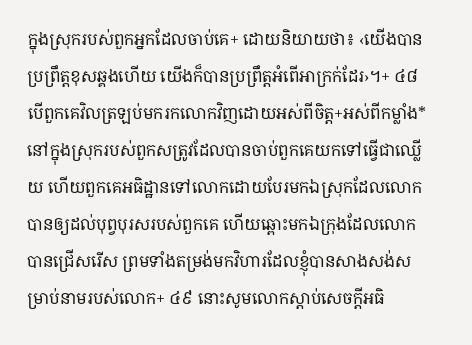ក្នុងស្រុករបស់ពួកអ្នកដែលចាប់គេ+ ដោយនិយាយថា៖ ‹យើងបានប្រព្រឹត្តខុសឆ្គងហើយ យើងក៏បានប្រព្រឹត្តអំពើអាក្រក់ដែរ›។+ ៤៨ បើពួកគេវិលត្រឡប់មករកលោកវិញដោយអស់ពីចិត្ត+អស់ពីកម្លាំង* នៅក្នុងស្រុករបស់ពួកសត្រូវដែលបានចាប់ពួកគេយកទៅធ្វើជាឈ្លើយ ហើយពួកគេអធិដ្ឋានទៅលោកដោយបែរមកឯស្រុកដែលលោកបានឲ្យដល់បុព្វបុរសរបស់ពួកគេ ហើយឆ្ពោះមកឯក្រុងដែលលោកបានជ្រើសរើស ព្រមទាំងតម្រង់មកវិហារដែលខ្ញុំបានសាងសង់សម្រាប់នាមរបស់លោក+ ៤៩ នោះសូមលោកស្ដាប់សេចក្ដីអធិ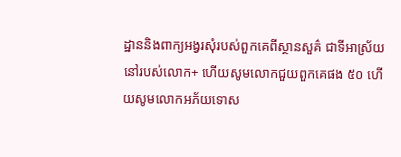ដ្ឋាននិងពាក្យអង្វរសុំរបស់ពួកគេពីស្ថានសួគ៌ ជាទីអាស្រ័យនៅរបស់លោក+ ហើយសូមលោកជួយពួកគេផង ៥០ ហើយសូមលោកអភ័យទោស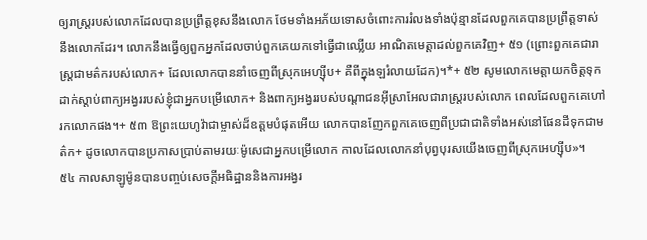ឲ្យរាស្ត្ររបស់លោកដែលបានប្រព្រឹត្តខុសនឹងលោក ថែមទាំងអភ័យទោសចំពោះការរំលងទាំងប៉ុន្មានដែលពួកគេបានប្រព្រឹត្តទាស់នឹងលោកដែរ។ លោកនឹងធ្វើឲ្យពួកអ្នកដែលចាប់ពួកគេយកទៅធ្វើជាឈ្លើយ អាណិតមេត្តាដល់ពួកគេវិញ+ ៥១ (ព្រោះពួកគេជារាស្ត្រជាមត៌ករបស់លោក+ ដែលលោកបាននាំចេញពីស្រុកអេហ្ស៊ីប+ គឺពីក្នុងឡរំលាយដែក)។*+ ៥២ សូមលោកមេត្តាយកចិត្តទុកដាក់ស្ដាប់ពាក្យអង្វររបស់ខ្ញុំជាអ្នកបម្រើលោក+ និងពាក្យអង្វររបស់បណ្ដាជនអ៊ីស្រាអែលជារាស្ត្ររបស់លោក ពេលដែលពួកគេហៅរកលោកផង។+ ៥៣ ឱព្រះយេហូវ៉ាជាម្ចាស់ដ៏ឧត្ដមបំផុតអើយ លោកបានញែកពួកគេចេញពីប្រជាជាតិទាំងអស់នៅផែនដីទុកជាមត៌ក+ ដូចលោកបានប្រកាសប្រាប់តាមរយៈម៉ូសេជាអ្នកបម្រើលោក កាលដែលលោកនាំបុព្វបុរសយើងចេញពីស្រុកអេហ្ស៊ីប»។
៥៤ កាលសាឡូម៉ូនបានបញ្ចប់សេចក្ដីអធិដ្ឋាននិងការអង្វរ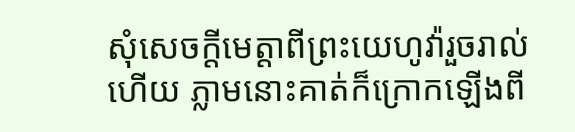សុំសេចក្ដីមេត្តាពីព្រះយេហូវ៉ារួចរាល់ហើយ ភ្លាមនោះគាត់ក៏ក្រោកឡើងពី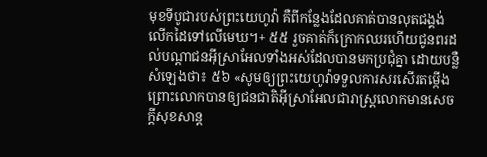មុខទីបូជារបស់ព្រះយេហូវ៉ា គឺពីកន្លែងដែលគាត់បានលុតជង្គង់ លើកដៃទៅលើមេឃ។+ ៥៥ រួចគាត់ក៏ក្រោកឈរហើយជូនពរដល់បណ្ដាជនអ៊ីស្រាអែលទាំងអស់ដែលបានមកប្រជុំគ្នា ដោយបន្លឺសំឡេងថា៖ ៥៦ «សូមឲ្យព្រះយេហូវ៉ាទទួលការសរសើរតម្កើង ព្រោះលោកបានឲ្យជនជាតិអ៊ីស្រាអែលជារាស្ត្រលោកមានសេចក្ដីសុខសាន្ត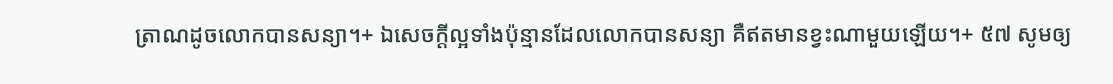ត្រាណដូចលោកបានសន្យា។+ ឯសេចក្ដីល្អទាំងប៉ុន្មានដែលលោកបានសន្យា គឺឥតមានខ្វះណាមួយឡើយ។+ ៥៧ សូមឲ្យ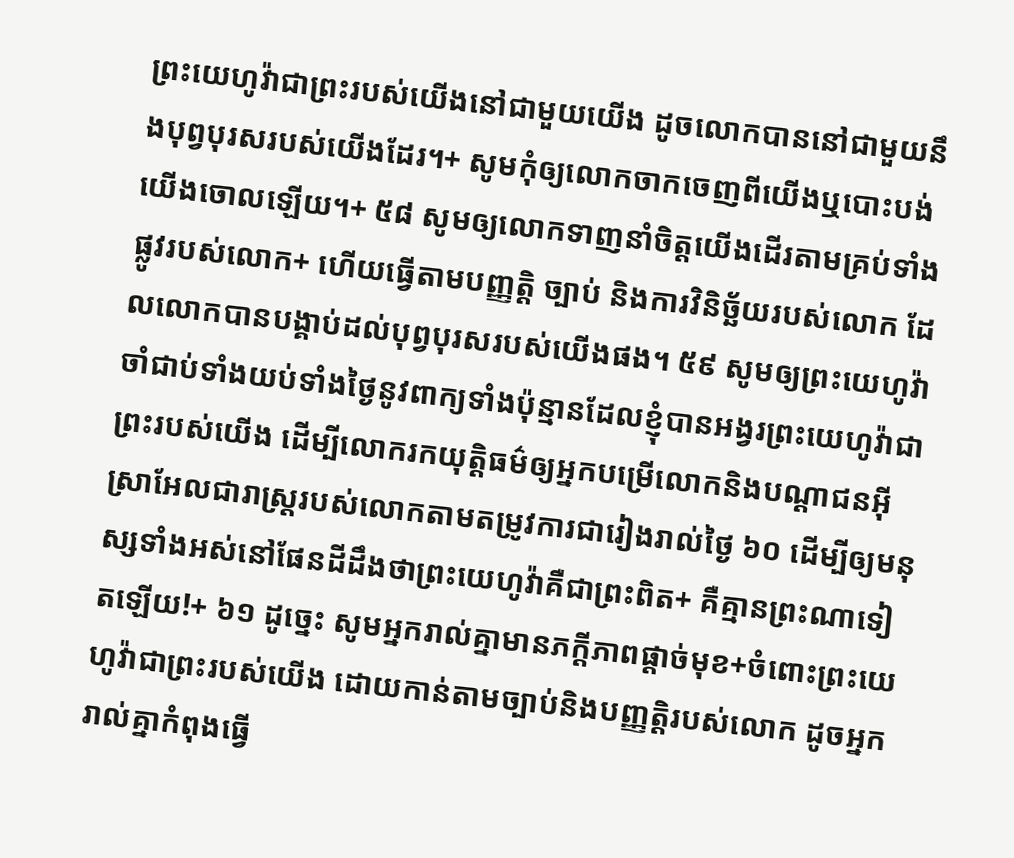ព្រះយេហូវ៉ាជាព្រះរបស់យើងនៅជាមួយយើង ដូចលោកបាននៅជាមួយនឹងបុព្វបុរសរបស់យើងដែរ។+ សូមកុំឲ្យលោកចាកចេញពីយើងឬបោះបង់យើងចោលឡើយ។+ ៥៨ សូមឲ្យលោកទាញនាំចិត្តយើងដើរតាមគ្រប់ទាំងផ្លូវរបស់លោក+ ហើយធ្វើតាមបញ្ញត្តិ ច្បាប់ និងការវិនិច្ឆ័យរបស់លោក ដែលលោកបានបង្គាប់ដល់បុព្វបុរសរបស់យើងផង។ ៥៩ សូមឲ្យព្រះយេហូវ៉ាចាំជាប់ទាំងយប់ទាំងថ្ងៃនូវពាក្យទាំងប៉ុន្មានដែលខ្ញុំបានអង្វរព្រះយេហូវ៉ាជាព្រះរបស់យើង ដើម្បីលោករកយុត្តិធម៌ឲ្យអ្នកបម្រើលោកនិងបណ្ដាជនអ៊ីស្រាអែលជារាស្ត្ររបស់លោកតាមតម្រូវការជារៀងរាល់ថ្ងៃ ៦០ ដើម្បីឲ្យមនុស្សទាំងអស់នៅផែនដីដឹងថាព្រះយេហូវ៉ាគឺជាព្រះពិត+ គឺគ្មានព្រះណាទៀតឡើយ!+ ៦១ ដូច្នេះ សូមអ្នករាល់គ្នាមានភក្ដីភាពផ្ដាច់មុខ+ចំពោះព្រះយេហូវ៉ាជាព្រះរបស់យើង ដោយកាន់តាមច្បាប់និងបញ្ញត្តិរបស់លោក ដូចអ្នករាល់គ្នាកំពុងធ្វើ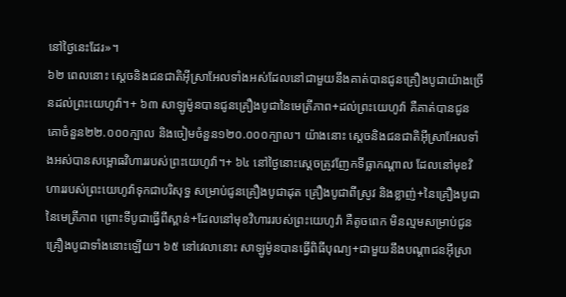នៅថ្ងៃនេះដែរ»។
៦២ ពេលនោះ ស្ដេចនិងជនជាតិអ៊ីស្រាអែលទាំងអស់ដែលនៅជាមួយនឹងគាត់បានជូនគ្រឿងបូជាយ៉ាងច្រើនដល់ព្រះយេហូវ៉ា។+ ៦៣ សាឡូម៉ូនបានជូនគ្រឿងបូជានៃមេត្រីភាព+ដល់ព្រះយេហូវ៉ា គឺគាត់បានជូនគោចំនួន២២.០០០ក្បាល និងចៀមចំនួន១២០.០០០ក្បាល។ យ៉ាងនោះ ស្ដេចនិងជនជាតិអ៊ីស្រាអែលទាំងអស់បានសម្ពោធវិហាររបស់ព្រះយេហូវ៉ា។+ ៦៤ នៅថ្ងៃនោះស្ដេចត្រូវញែកទីធ្លាកណ្ដាល ដែលនៅមុខវិហាររបស់ព្រះយេហូវ៉ាទុកជាបរិសុទ្ធ សម្រាប់ជូនគ្រឿងបូជាដុត គ្រឿងបូជាពីស្រូវ និងខ្លាញ់+នៃគ្រឿងបូជានៃមេត្រីភាព ព្រោះទីបូជាធ្វើពីស្ពាន់+ដែលនៅមុខវិហាររបស់ព្រះយេហូវ៉ា គឺតូចពេក មិនល្មមសម្រាប់ជូនគ្រឿងបូជាទាំងនោះឡើយ។ ៦៥ នៅវេលានោះ សាឡូម៉ូនបានធ្វើពិធីបុណ្យ+ជាមួយនឹងបណ្ដាជនអ៊ីស្រា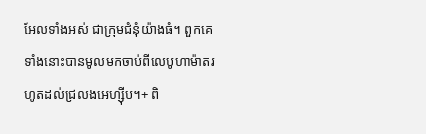អែលទាំងអស់ ជាក្រុមជំនុំយ៉ាងធំ។ ពួកគេទាំងនោះបានមូលមកចាប់ពីលេបូហាម៉ាតរហូតដល់ជ្រលងអេហ្ស៊ីប។+ ពិ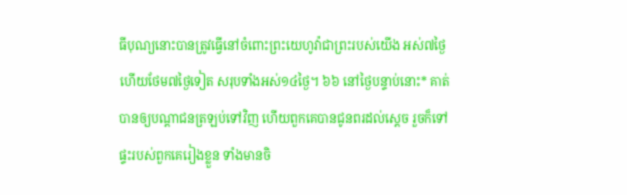ធីបុណ្យនោះបានត្រូវធ្វើនៅចំពោះព្រះយេហូវ៉ាជាព្រះរបស់យើង អស់៧ថ្ងៃ ហើយថែម៧ថ្ងៃទៀត សរុបទាំងអស់១៤ថ្ងៃ។ ៦៦ នៅថ្ងៃបន្ទាប់នោះ* គាត់បានឲ្យបណ្ដាជនត្រឡប់ទៅវិញ ហើយពួកគេបានជូនពរដល់ស្ដេច រួចក៏ទៅផ្ទះរបស់ពួកគេរៀងខ្លួន ទាំងមានចិ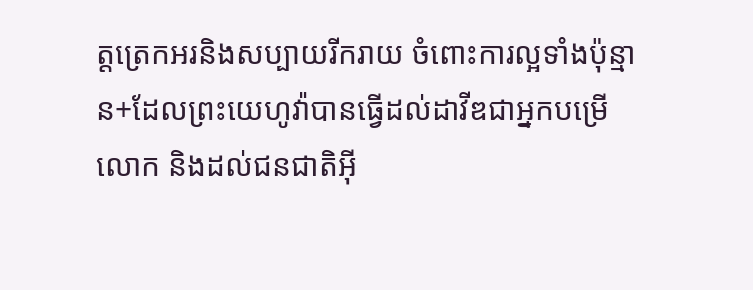ត្តត្រេកអរនិងសប្បាយរីករាយ ចំពោះការល្អទាំងប៉ុន្មាន+ដែលព្រះយេហូវ៉ាបានធ្វើដល់ដាវីឌជាអ្នកបម្រើលោក និងដល់ជនជាតិអ៊ី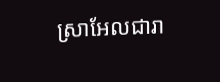ស្រាអែលជារា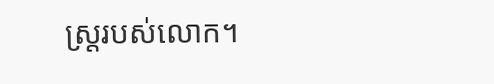ស្ត្ររបស់លោក។